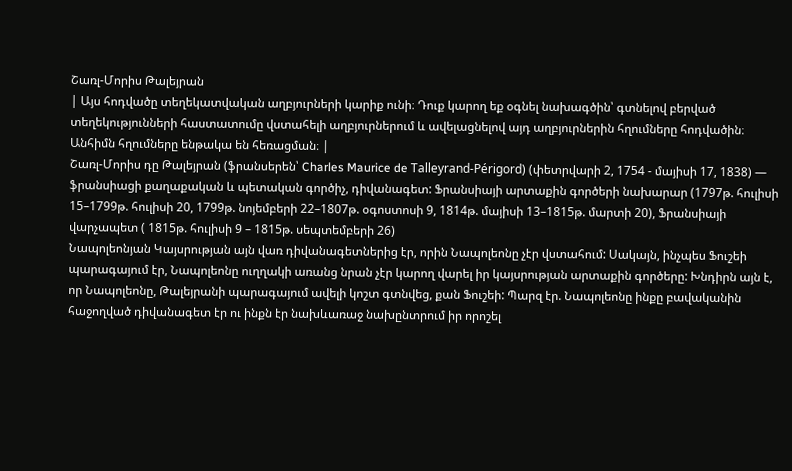Շառլ-Մորիս Թալեյրան
| Այս հոդվածը տեղեկատվական աղբյուրների կարիք ունի։ Դուք կարող եք օգնել նախագծին՝ գտնելով բերված տեղեկությունների հաստատումը վստահելի աղբյուրներում և ավելացնելով այդ աղբյուրներին հղումները հոդվածին։ Անհիմն հղումները ենթակա են հեռացման։ |
Շառլ-Մորիս դը Թալեյրան (ֆրանսերեն՝ Charles Maurice de Talleyrand-Périgord) (փետրվարի 2, 1754 - մայիսի 17, 1838) — ֆրանսիացի քաղաքական և պետական գործիչ, դիվանագետ: Ֆրանսիայի արտաքին գործերի նախարար (1797թ. հուլիսի 15–1799թ. հուլիսի 20, 1799թ. նոյեմբերի 22–1807թ. օգոստոսի 9, 1814թ. մայիսի 13–1815թ. մարտի 20), Ֆրանսիայի վարչապետ ( 1815թ. հուլիսի 9 – 1815թ. սեպտեմբերի 26)
Նապոլեոնյան Կայսրության այն վառ դիվանագետներից էր, որին Նապոլեոնը չէր վստահում: Սակայն, ինչպես Ֆուշեի պարագայում էր, Նապոլեոնը ուղղակի առանց նրան չէր կարող վարել իր կայսրության արտաքին գործերը: Խնդիրն այն է, որ Նապոլեոնը, Թալեյրանի պարագայում ավելի կոշտ գտնվեց, քան Ֆուշեի: Պարզ էր. Նապոլեոնը ինքը բավականին հաջողված դիվանագետ էր ու ինքն էր նախևառաջ նախընտրում իր որոշել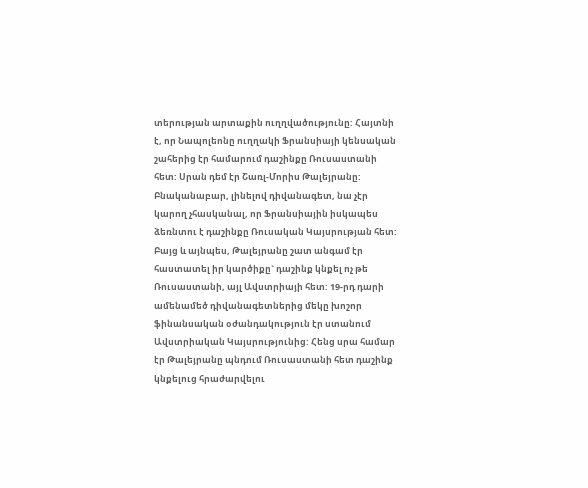տերության արտաքին ուղղվածությունը: Հայտնի է, որ Նապոլեոնը ուղղակի Ֆրանսիայի կենսական շահերից էր համարում դաշինքը Ռուսաստանի հետ: Սրան դեմ էր Շառլ-Մորիս Թալեյրանը: Բնականաբար, լինելով դիվանագետ, նա չէր կարող չհասկանալ, որ Ֆրանսիային իսկապես ձեռնտու է դաշինքը Ռուսական Կայսրության հետ: Բայց և այնպես, Թալեյրանը շատ անգամ էր հաստատել իր կարծիքը` դաշինք կնքել ոչ թե Ռուսաստանի, այլ Ավստրիայի հետ: 19-րդ դարի ամենամեծ դիվանագետներից մեկը խոշոր ֆինանսական օժանդակություն էր ստանում Ավստրիական Կայսրությունից: Հենց սրա համար էր Թալեյրանը պնդում Ռուսաստանի հետ դաշինք կնքելուց հրաժարվելու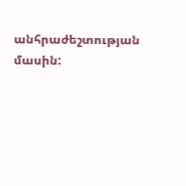անհրաժեշտության մասին: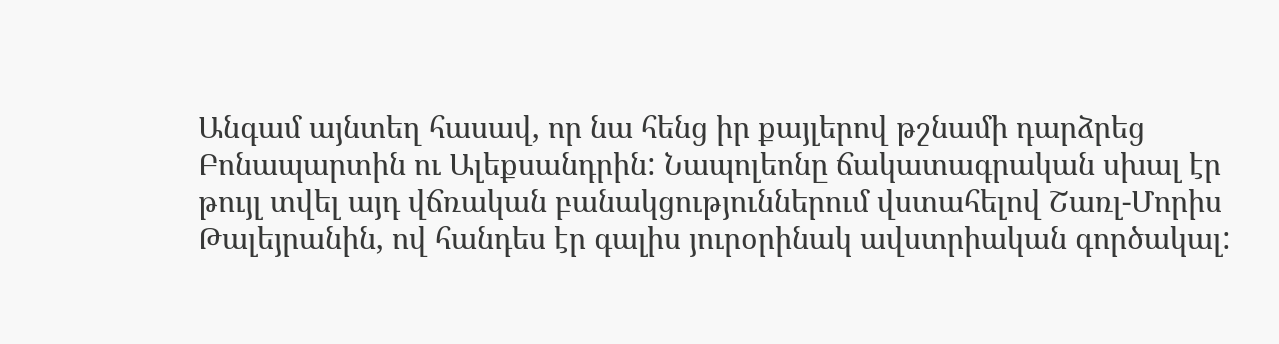Անգամ այնտեղ հասավ, որ նա հենց իր քայլերով թշնամի դարձրեց Բոնապարտին ու Ալեքսանդրին: Նապոլեոնը ճակատագրական սխալ էր թույլ տվել այդ վճռական բանակցություններում վստահելով Շառլ-Մորիս Թալեյրանին, ով հանդես էր գալիս յուրօրինակ ավստրիական գործակալ: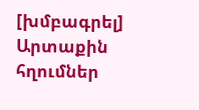[խմբագրել] Արտաքին հղումներ